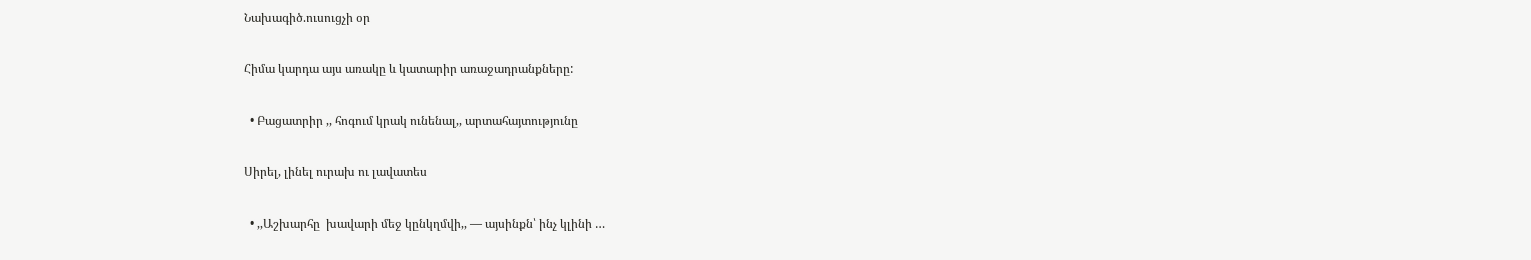Նախագիծ.ուսուցչի օր

Հիմա կարդա այս առակը և կատարիր առաջադրանքները:

  • Բացատրիր ,, հոգում կրակ ունենալ,, արտահայտությունը

Սիրել, լինել ուրախ ու լավատես

  • ,,Աշխարհը  խավարի մեջ կընկղմվի,, — այսինքն՝ ինչ կլինի …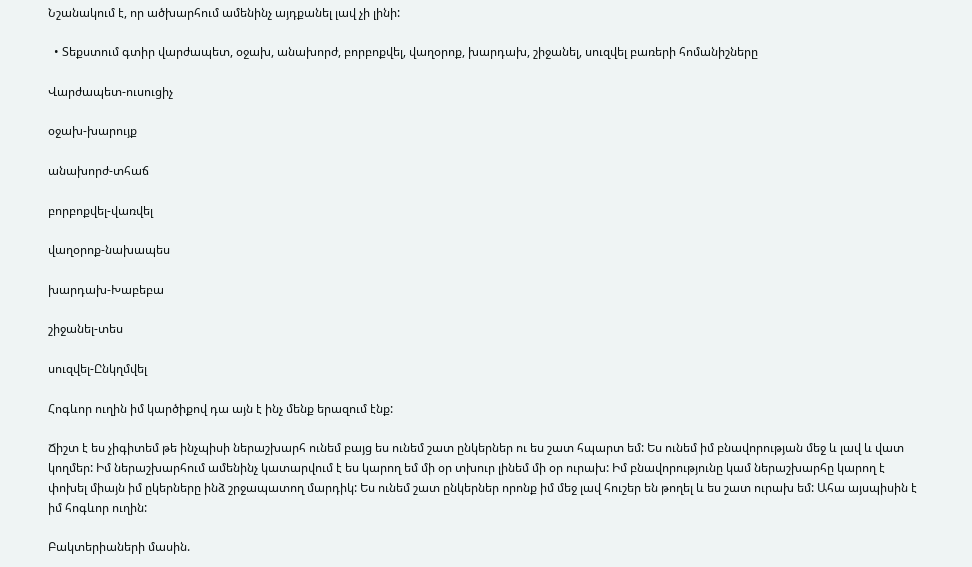Նշանակում է, որ ածխարհում ամենինչ այդքանել լավ չի լինի:

  • Տեքստում գտիր վարժապետ, օջախ, անախորժ, բորբոքվել, վաղօրոք, խարդախ, շիջանել, սուզվել բառերի հոմանիշները

Վարժապետ-ուսուցիչ

օջախ-խարույք

անախորժ-տհաճ

բորբոքվել-վառվել

վաղօրոք-նախապես

խարդախ-Խաբեբա

շիջանել-տես

սուզվել-Ընկղմվել

Հոգևոր ուղին իմ կարծիքով դա այն է ինչ մենք երազում էնք:

Ճիշտ է ես չիգիտեմ թե ինչպիսի ներաշխարհ ունեմ բայց ես ունեմ շատ ընկերներ ու ես շատ հպարտ եմ: Ես ունեմ իմ բնավորության մեջ և լավ և վատ կողմեր: Իմ ներաշխարհում ամենինչ կատարվում է ես կարող եմ մի օր տխուր լինեմ մի օր ուրախ: Իմ բնավորությունը կամ ներաշխարհը կարող է փոխել միայն իմ ըկերները ինձ շրջապատող մարդիկ: Ես ունեմ շատ ընկերներ որոնք իմ մեջ լավ հուշեր են թողել և ես շատ ուրախ եմ: Ահա այսպիսին է իմ հոգևոր ուղին:

Բակտերիաների մասին.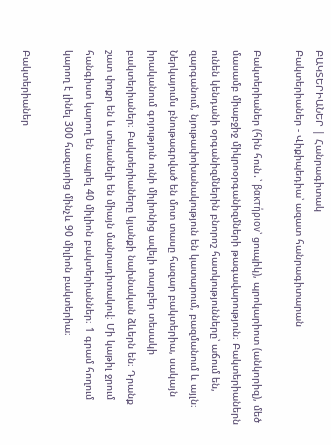ԲԱԿՏԵՐԻԱՆԵՐ | Հանրագիտակ
Բակտերիաներ - Վիքիպեդիա՝ ազատ հանրագիտարան

Բակտերիաներ (հին հուն․՝ βακτήριον՝ ցուպիկ), պրոկարիոտ (անկորիզ), մեծ մասամբ միաբջիջ միկրոօրգանիզմների թագավարություն։ Բակտերիաներն ունեն կենդանի օրգանիզմներին բնորոշ հատկությունները՝ աճում են, զարգանում, նյութափոխանակություն են կատարում, բազմանում և այլն։ Ներկայումս բնութագրված են մոտ տասը հազար բակտերիա, սակայն իրականում գոյություն ունի միլիոնից ավելի տարբեր տեսակի բակտերիաներ։ Բակտերիաները կյանքի նախնական ձևերն են։ Դրանք շատ փոքր են և տեսանելի են միայն մանրադիտակով։ Մի կաթիլ ջրում հանգիստ կարող են ապրել 40 միլիոն բակտերիաններ։ 1 գրամ հողում կարող է լինել 300 հազարից մինչև 90 միլիոն բակտերիա։

Բակտերիաներ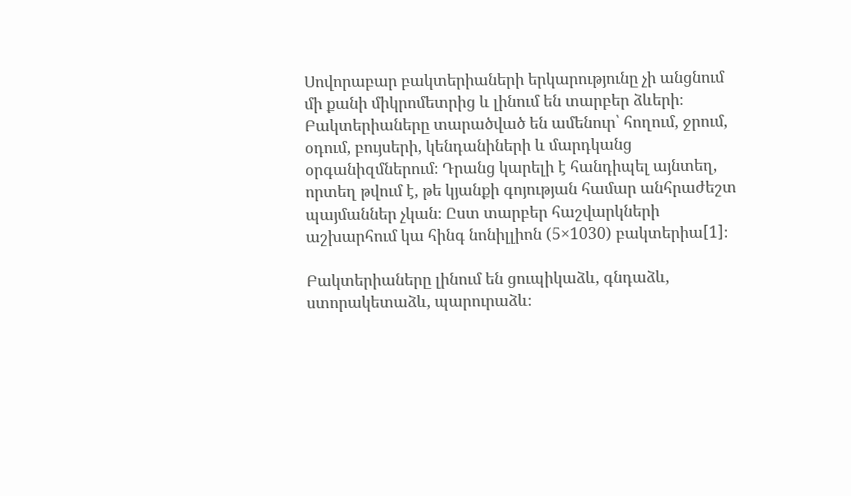Սովորաբար բակտերիաների երկարությունը չի անցնում մի քանի միկրոմետրից և լինում են տարբեր ձևերի։ Բակտերիաները տարածված են ամենուր՝ հողում, ջրում, օդում, բույսերի, կենդանիների և մարդկանց օրգանիզմներում։ Դրանց կարելի է հանդիպել այնտեղ, որտեղ թվում է, թե կյանքի գոյության համար անհրաժեշտ պայմաններ չկան։ Ըստ տարբեր հաշվարկների աշխարհում կա հինգ նոնիլլիոն (5×1030) բակտերիա[1]։

Բակտերիաները լինում են ցուպիկաձև, գնդաձև, ստորակետաձև, պարուրաձև։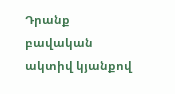Դրանք բավական ակտիվ կյանքով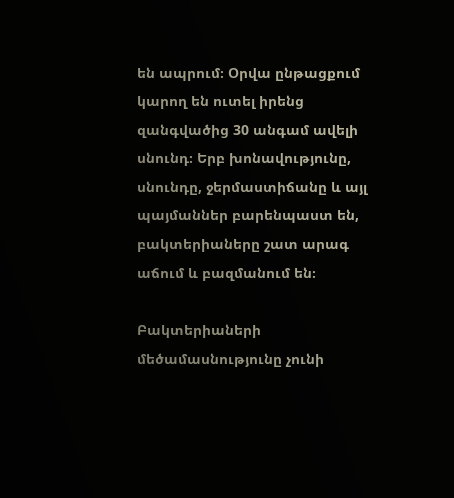են ապրում։ Օրվա ընթացքում կարող են ուտել իրենց զանգվածից 30 անգամ ավելի սնունդ։ Երբ խոնավությունը, սնունդը, ջերմաստիճանը և այլ պայմաններ բարենպաստ են, բակտերիաները շատ արագ աճում և բազմանում են։

Բակտերիաների մեծամասնությունը չունի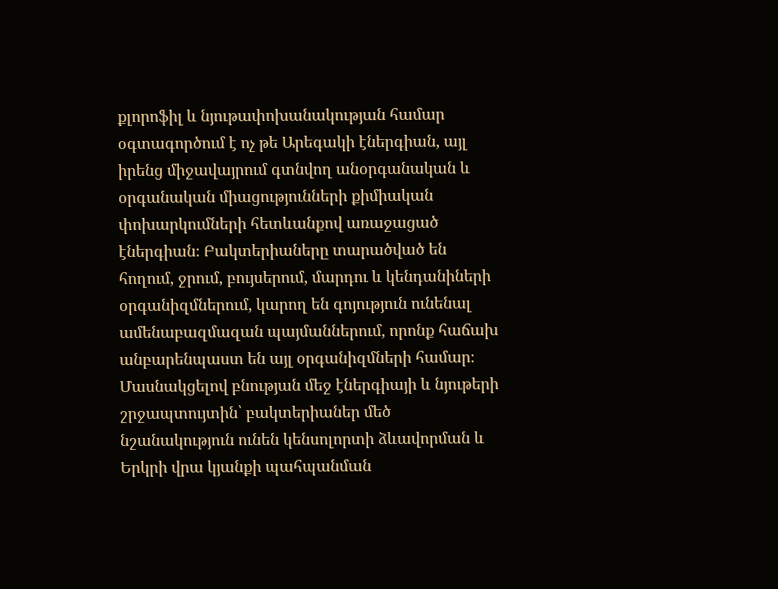քլորոֆիլ և նյութափոխանակության համար օգտագործում է ոչ թե Արեգակի էներգիան, այլ իրենց միջավայրում գտնվող անօրգանական և օրգանական միացությունների քիմիական փոխարկումների հետևանքով առաջացած էներգիան։ Բակտերիաները տարածված են հողում, ջրում, բույսերում, մարդու և կենդանիների օրգանիզմներում, կարող են գոյություն ունենալ ամենաբազմազան պայմաններում, որոնք հաճախ անբարենպաստ են այլ օրգանիզմների համար։ Մասնակցելով բնության մեջ էներգիայի և նյութերի շրջապտույտին՝ բակտերիաներ մեծ նշանակություն ունեն կենսոլորտի ձևավորման և Երկրի վրա կյանքի պահպանման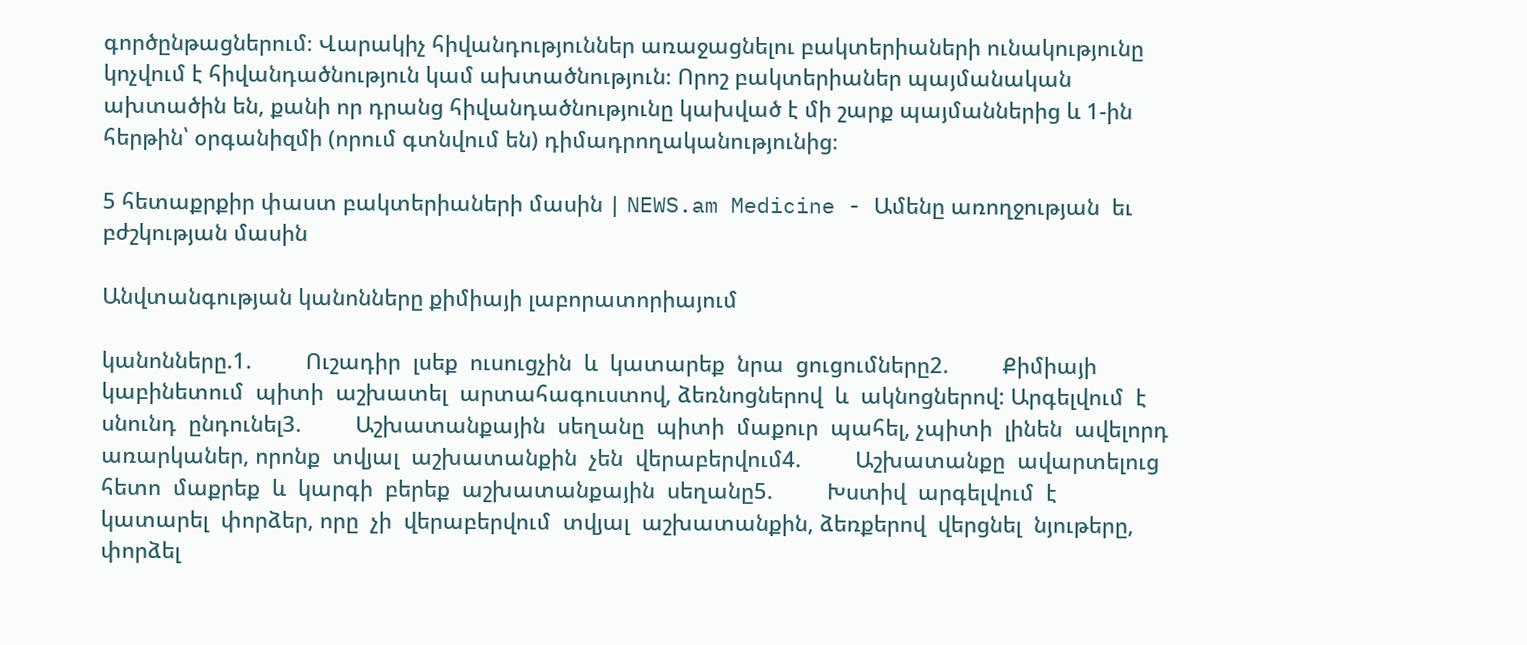գործընթացներում։ Վարակիչ հիվանդություններ առաջացնելու բակտերիաների ունակությունը կոչվում է հիվանդածնություն կամ ախտածնություն։ Որոշ բակտերիաներ պայմանական ախտածին են, քանի որ դրանց հիվանդածնությունը կախված է մի շարք պայմաններից և 1-ին հերթին՝ օրգանիզմի (որում գտնվում են) դիմադրողականությունից։

5 հետաքրքիր փաստ բակտերիաների մասին | NEWS.am Medicine - Ամենը առողջության  եւ բժշկության մասին

Անվտանգության կանոնները քիմիայի լաբորատորիայում

կանոնները.1.         Ուշադիր  լսեք  ուսուցչին  և  կատարեք  նրա  ցուցումները2.         Քիմիայի  կաբինետում  պիտի  աշխատել  արտահագուստով, ձեռնոցներով  և  ակնոցներով: Արգելվում  է  սնունդ  ընդունել3.         Աշխատանքային  սեղանը  պիտի  մաքուր  պահել, չպիտի  լինեն  ավելորդ  առարկաներ, որոնք  տվյալ  աշխատանքին  չեն  վերաբերվում4.         Աշխատանքը  ավարտելուց  հետո  մաքրեք  և  կարգի  բերեք  աշխատանքային  սեղանը5.         Խստիվ  արգելվում  է  կատարել  փորձեր, որը  չի  վերաբերվում  տվյալ  աշխատանքին, ձեռքերով  վերցնել  նյութերը, փորձել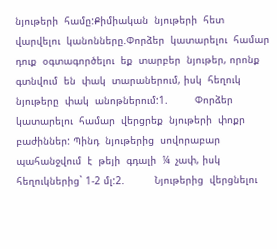նյութերի  համը:Քիմիական  նյութերի  հետ  վարվելու  կանոնները.Փորձեր  կատարելու  համար  դուք  օգտագործելու  եք  տարբեր  նյութեր, որոնք  գտնվում  են  փակ  տարաներում, իսկ  հեղուկ  նյութերը  փակ  անոթներում:1.         Փորձեր  կատարելու  համար  վերցրեք  նյութերի  փոքր  բաժիններ: Պինդ  նյութերից  սովորաբար  պահանջվում  է  թեյի  գդալի  ¼  չափ, իսկ  հեղուկներից` 1-2 մլ:2.          Նյութերից  վերցնելու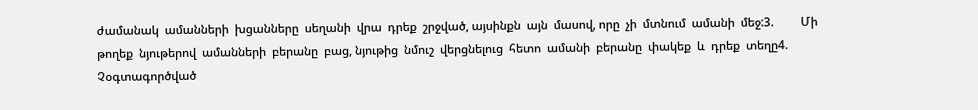ժամանակ  ամանների  խցանները  սեղանի  վրա  դրեք  շրջված, այսինքն  այն  մասով, որը  չի  մտնում  ամանի  մեջ:3.         Մի թողեք  նյութերով  ամանների  բերանը  բաց, նյութից  նմուշ  վերցնելուց  հետո  ամանի  բերանը  փակեք  և  դրեք  տեղը4.         Չօգտագործված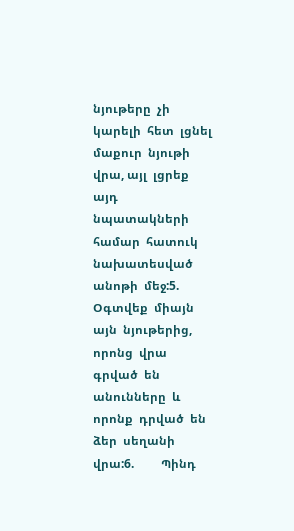նյութերը  չի  կարելի  հետ  լցնել  մաքուր  նյութի  վրա, այլ  լցրեք  այդ  նպատակների  համար  հատուկ  նախատեսված  անոթի  մեջ:5.         Օգտվեք  միայն  այն  նյութերից, որոնց  վրա  գրված  են  անունները  և  որոնք  դրված  են  ձեր  սեղանի  վրա:6.         Պինդ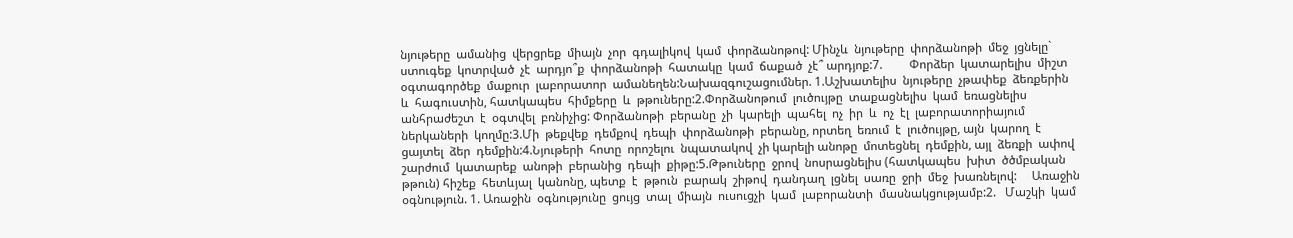նյութերը  ամանից  վերցրեք  միայն  չոր  գդալիկով  կամ  փորձանոթով: Մինչև  նյութերը  փորձանոթի  մեջ  յցնելը`  ստուգեք  կոտրված  չէ  արդյո՞ք  փորձանոթի  հատակը  կամ  ճաքած  չէ՞ արդյոք:7.         Փորձեր  կատարելիս  միշտ  օգտագործեք  մաքուր  լաբորատոր  ամանեղեն:Նախազգուշացումներ. 1.Աշխատելիս  նյութերը  չթափեք  ձեռքերին  և  հագուստին, հատկապես  հիմքերը  և  թթուները:2.Փորձանոթում  լուծույթը  տաքացնելիս  կամ  եռացնելիս  անհրաժեշտ  է  օգտվել  բռնիչից: Փորձանոթի  բերանը  չի  կարելի  պահել  ոչ  իր  և  ոչ  էլ  լաբորատորիայում  ներկաների  կողմը:3.Մի  թեքվեք  դեմքով  դեպի  փորձանոթի  բերանը, որտեղ  եռում  է  լուծույթը, այն  կարող  է  ցայտել  ձեր  դեմքին:4.Նյութերի  հոտը  որոշելու  նպատակով  չի կարելի անոթը  մոտեցնել  դեմքին, այլ  ձեռքի  ափով  շարժում  կատարեք  անոթի  բերանից  դեպի  քիթը:5.Թթուները  ջրով  նոսրացնելիս (հատկապես  խիտ  ծծմբական  թթուն) հիշեք  հետևյալ  կանոնը, պետք  է  թթուն  բարակ  շիթով  դանդաղ  լցնել  սառը  ջրի  մեջ  խառնելով:     Առաջին  օգնություն. 1. Առաջին  օգնությունը  ցույց  տալ  միայն  ուսուցչի  կամ  լաբորանտի  մասնակցությամբ:2.   Մաշկի  կամ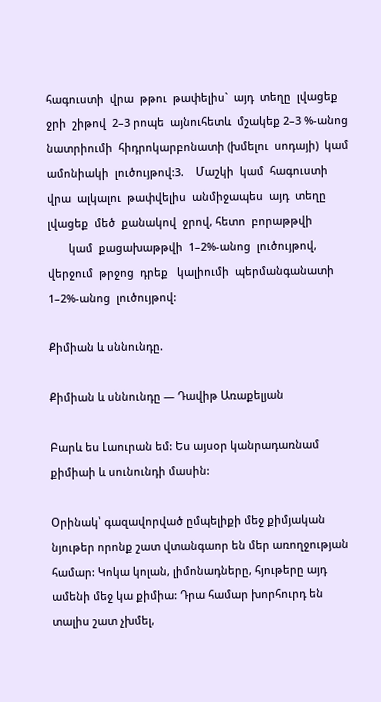հագուստի  վրա  թթու  թափելիս`  այդ  տեղը  լվացեք  ջրի  շիթով  2–3 րոպե  այնուհետև  մշակեք 2–3 %-անոց          նատրիումի  հիդրոկարբոնատի (խմելու  սոդայի)  կամ  ամոնիակի  լուծույթով:3.    Մաշկի  կամ  հագուստի  վրա  ալկալու  թափվելիս  անմիջապես  այդ  տեղը  լվացեք  մեծ  քանակով  ջրով, հետո  բորաթթվի
       կամ  քացախաթթվի  1–2%-անոց  լուծույթով, վերջում  թրջոց  դրեք   կալիումի  պերմանգանատի  1–2%-անոց  լուծույթով:

Քիմիան և սննունդը.

Քիմիան և սննունդը — Դավիթ Առաքելյան

Բարև ես Լաուրան եմ: Ես այսօր կանրադառնամ քիմիաի և սունունդի մասին:

Օրինակ՝ գազավորված ըմպելիքի մեջ քիմյական նյութեր որոնք շատ վտանգաոր են մեր առողջության համար: Կոկա կոլան, լիմոնադները, հյութերը այդ ամենի մեջ կա քիմիա: Դրա համար խորհուրդ են տալիս շատ չխմել,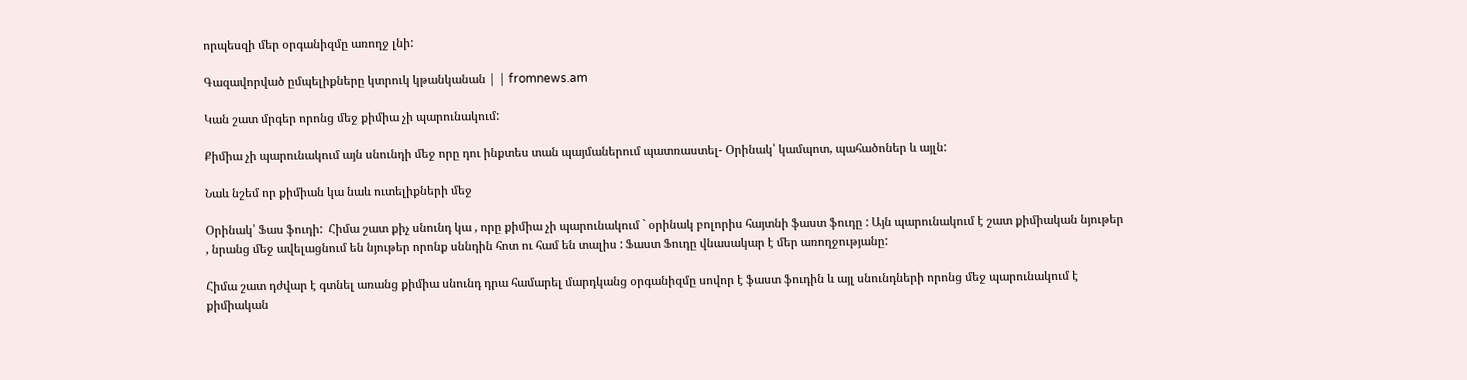որպեսզի մեր օրգանիզմը առողջ լնի:

Գազավորված ըմպելիքները կտրուկ կթանկանան | | fromnews.am

Կան շատ մրգեր որոնց մեջ քիմիա չի պարունակում:

Քիմիա չի պարունակում այն սնունդի մեջ որը դու ինքտես տան պայմաներում պատռաստել- Օրինակ՝ կամպոտ, պահածոներ և այլն:

Նաև նշեմ որ քիմիան կա նաև ուտելիքների մեջ

Օրինակ՝ Ֆաս ֆուդի:  Հիմա շատ քիչ սնունդ կա , որը քիմիա չի պարունակում ` օրինակ բոլորիս հայտնի ֆաստ ֆուդը : Այն պարունակում է շատ քիմիական նյութեր  , նրանց մեջ ավելացնում են նյութեր որոնք սննդին հոտ ու համ են տալիս : Ֆաստ Ֆուդը վնասակար է մեր առողջությանը:

Հիմա շատ դժվար է գտնել առանց քիմիա սնունդ դրա համարել մարդկանց օրգանիզմը սովոր է ֆաստ ֆուդին և այլ սնունդների որոնց մեջ պարունակում է քիմիական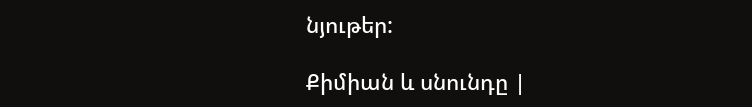նյութեր:

Քիմիան և սնունդը |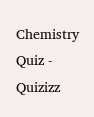Chemistry Quiz - Quizizz